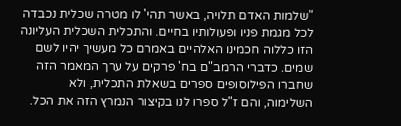"שלמות האדם תלויה, באשר תהי' לו מטרה שכלית נכבדה לכל מגמת פניו ופעולותיו בחיים. והתכלית השכלית העליונה הזו כללוה חכמינו האלהיים באמרם כל מעשיך יהיו לשם שמים. כדברי הרמב"ם בח' פרקים על ערך המאמר הזה שחברו הפילוסופים ספרים בשאלת התכלית, ולא השלימוה, והם ז"ל ספרו לנו בקיצור הנמרץ הזה את הכל.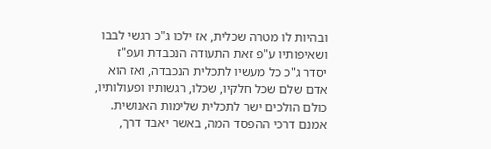ובהיות לו מטרה שכלית, אז ילכו ג"כ רגשי לבבו ושאיפותיו ע"פ זאת התעודה הנכבדת ועפ"ז יסדר ג"כ כל מעשיו לתכלית הנכבדה, ואז הוא אדם שלם שכל חלקיו, שכלו, רגשותיו ופעולותיו, כולם הולכים ישר לתכלית שלימות האנושית. אמנם דרכי ההפסד המה, באשר יאבד דרך,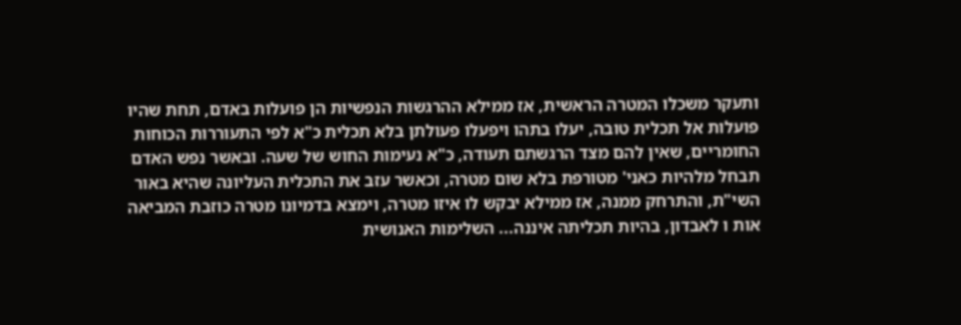ותעקר משכלו המטרה הראשית, אז ממילא ההרגשות הנפשיות הן פועלות באדם, תחת שהיו פועלות אל תכלית טובה, יעלו בתהו ויפעלו פעולתן בלא תכלית כ"א לפי התעוררות הכוחות החומריים, שאין להם מצד הרגשתם תעודה, כ"א נעימות החוש של שעה. ובאשר נפש האדם תבחל מלהיות כאני' מטורפת בלא שום מטרה, וכאשר עזב את התכלית העליונה שהיא באור השי"ת, והתרחק ממנה, אז ממילא יבקש לו איזו מטרה, וימצא בדמיונו מטרה כוזבת המביאה אות ו לאבדון, בהיות תכליתה איננה... השלימות האנושית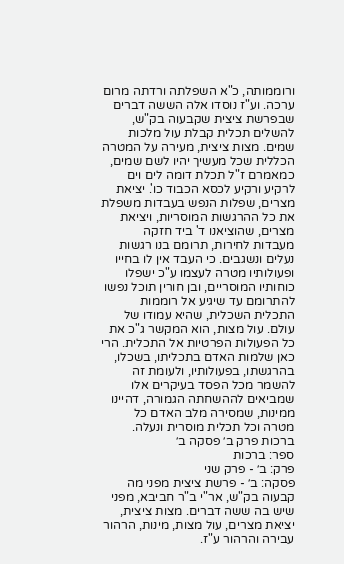ורוממותה, כ"א השפלתה ורדתה מרום ערכה. וע"ז נוסדו אלה הששה דברים שבפרשת ציצית שקבעוה בק"ש, להשלים תכלית קבלת עול מלכות שמים. מצות ציצית, מעירה על המטרה הכללית שכל מעשיך יהיו לשם שמים, כמאמרם ז"ל תכלת דומה לים וים לרקיע ורקיע לכסא הכבוד כו'. יציאת מצרים, שפלות הנפש בעבדות משפלת את כל ההרגשות המוסריות, ויציאת מצרים, שהוציאנו ד' ביד חזקה מעבדות לחירות, תרומם בנו רגשות נעלים ונשגבים. כי העבד אין לו בחייו ופעולותיו מטרה לעצמו ע"כ ישפלו כוחותיו המוסריים, ובן חורין תוכל נפשו להתרומם עד שיגיע אל רוממות התכלית השכלית, שהיא עמודו של עולם. עול מצות, הוא המקשר ג"כ את כל הפעולות הפרטיות אל התכלית. הרי כאן שלמות האדם בתכליתו, בשכלו, בהרגשתו, בפעולותיו, ולעומת זה להשמר מכל הפסד בעיקרים אלו שמביאים לההשחתה הגמורה, דהיינו ממינות, שמסירה מלב האדם כל מטרה וכל תכלית מוסרית ונעלה.
ברכות פרק ב׳ פסקה ב׳
ספר: ברכות
פרק: ב׳ - פרק שני
פסקה: ב׳ - פרשת ציצית מפני מה קבעוה בק"ש, אר"י ב"ר חביבא, מפני שיש בה ששה דברים. מצות ציצית, יציאת מצרים, עול מצות, מינות, הרהור עבירה והרהור ע"ז.